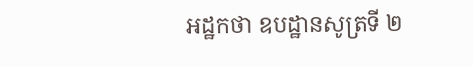អដ្ឋកថា ឧបដ្ឋានសូត្រទី ២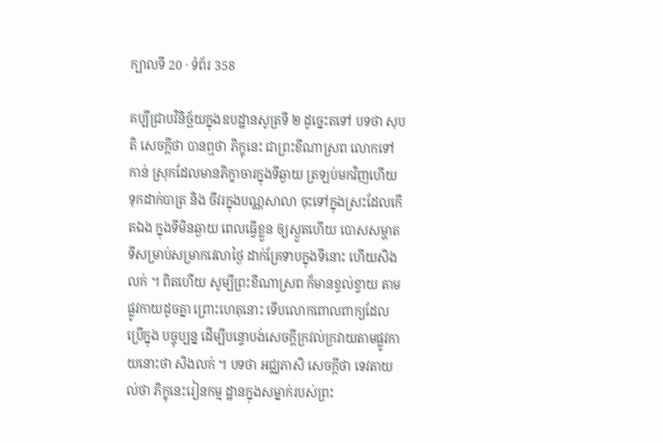ក្បាលទី 20 · ទំព័រ 358

គប្បីជ្រាបវិនិច្ឆ័យក្នុងឧបដ្ឋានសូត្រទី ២ ដូច្នេះតទៅ បទថា សុបតិ សេចក្តីថា បានឮថា ភិក្ខុនេះ ជាព្រះខីណាស្រព លោកទៅកាន់ ស្រុកដែលមានភិក្ខាចារក្នុងទីឆ្ងាយ ត្រឡប់មកវិញហើយ ទុកដាក់បាត្រ និង ចីវរក្នុងបណ្ណសាលា ចុះទៅក្នុងស្រះដែលកើតឯង ក្នុងទីមិនឆ្ងាយ ពេលធ្វើខ្លួន ឲ្យស្ងួតហើយ បោសសម្ហាតទីសម្រាប់សម្រាកវេលាថ្ងៃ ដាក់គ្រែទាបក្នុងទីនោះ ហើយសិងលក់ ។ ពិតហើយ សូម្បីព្រះខីណាស្រព ក៏មានខ្វល់ខ្វាយ តាមផ្លូវកាយដូចគ្នា ព្រោះហេតុនោះ ទើបលោកពោលពាក្យដែលប្រើក្នុង បច្ចុប្បន្ន ដើម្បីបន្ទោបង់សេចក្តីក្រវល់ក្រវាយតាមផ្លូវកាយនោះថា សិងលក់ ។ បទថា អជ្ឈភាសិ សេចក្តីថា ទេវតាយល់ថា ភិក្ខុនេះរៀនកម្ម ដ្ឋានក្នុងសម្នាក់របស់ព្រះ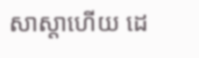សាស្តាហើយ ដេ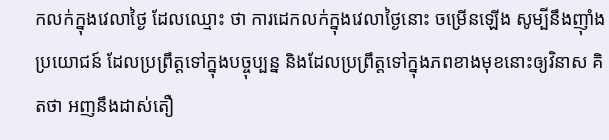កលក់ក្នុងវេលាថ្ងៃ ដែលឈ្មោះ ថា ការដេកលក់ក្នុងវេលាថ្ងៃនោះ ចម្រើនឡើង សូម្បីនឹងញ៉ាំងប្រយោជន៍ ដែលប្រព្រឹត្តទៅក្នុងបច្ចុប្បន្ន និងដែលប្រព្រឹត្តទៅក្នុងភពខាងមុខនោះឲ្យវិនាស គិតថា អញនឹងដាស់តឿ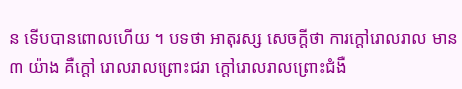ន ទើបបានពោលហើយ ។ បទថា អាតុរស្ស សេចក្តីថា ការក្តៅរោលរាល មាន ៣ យ៉ាង គឺក្តៅ រោលរាលព្រោះជរា ក្តៅរោលរាលព្រោះជំងឺ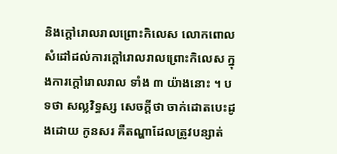និងក្តៅរោលរាលព្រោះកិលេស លោកពោលសំដៅដល់ការក្តៅរោលរាលព្រោះកិលេស ក្នុងការក្តៅរោលរាល ទាំង ៣ យ៉ាងនោះ ។ បទថា សល្លវិទ្ធស្ស សេចក្តីថា ចាក់ដោតបេះដូងដោយ កូនសរ គឺតណ្ហាដែលត្រូវបន្សាត់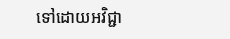ទៅដោយអវិជ្ជា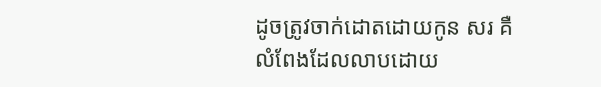ដូចត្រូវចាក់ដោតដោយកូន សរ គឺលំពែងដែលលាបដោយ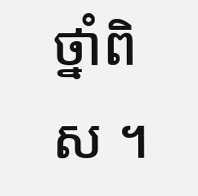ថ្នាំពិស ។